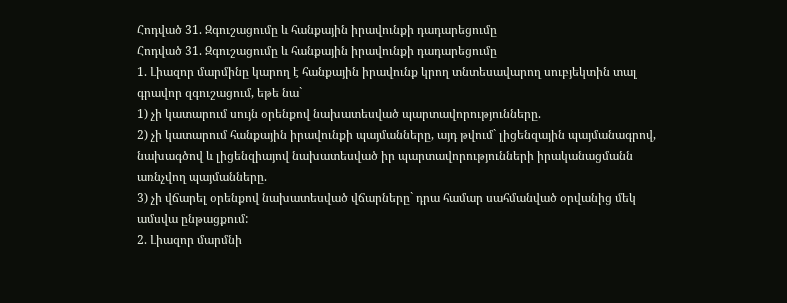Հոդված 31. Զգուշացումը և հանքային իրավունքի դադարեցումը
Հոդված 31. Զգուշացումը և հանքային իրավունքի դադարեցումը
1. Լիազոր մարմինը կարող է հանքային իրավունք կրող տնտեսավարող սուբյեկտին տալ գրավոր զգուշացում, եթե նա`
1) չի կատարում սույն օրենքով նախատեսված պարտավորությունները.
2) չի կատարում հանքային իրավունքի պայմանները, այդ թվում` լիցենզային պայմանագրով, նախագծով և լիցենզիայով նախատեսված իր պարտավորությունների իրականացմանն առնչվող պայմանները.
3) չի վճարել օրենքով նախատեսված վճարները` դրա համար սահմանված օրվանից մեկ ամսվա ընթացքում:
2. Լիազոր մարմնի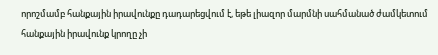որոշմամբ հանքային իրավունքը դադարեցվում է, եթե լիազոր մարմնի սահմանած ժամկետում հանքային իրավունք կրողը չի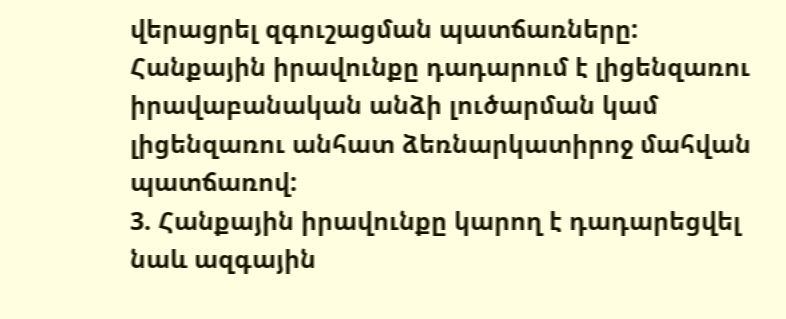վերացրել զգուշացման պատճառները:
Հանքային իրավունքը դադարում է լիցենզառու իրավաբանական անձի լուծարման կամ լիցենզառու անհատ ձեռնարկատիրոջ մահվան պատճառով:
3. Հանքային իրավունքը կարող է դադարեցվել նաև ազգային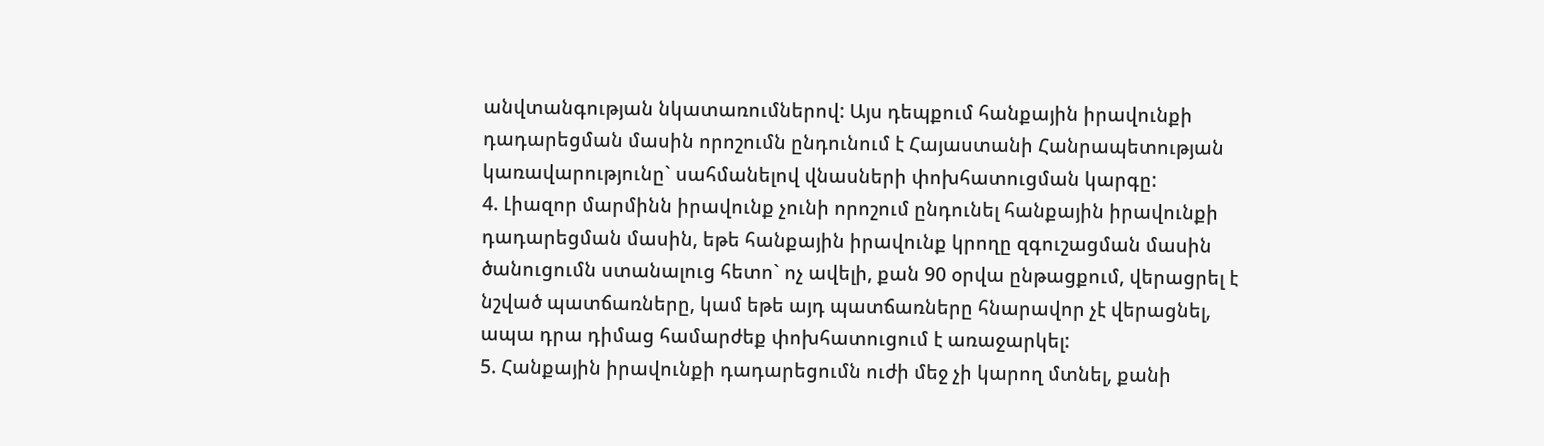անվտանգության նկատառումներով: Այս դեպքում հանքային իրավունքի դադարեցման մասին որոշումն ընդունում է Հայաստանի Հանրապետության կառավարությունը` սահմանելով վնասների փոխհատուցման կարգը:
4. Լիազոր մարմինն իրավունք չունի որոշում ընդունել հանքային իրավունքի դադարեցման մասին, եթե հանքային իրավունք կրողը զգուշացման մասին ծանուցումն ստանալուց հետո` ոչ ավելի, քան 90 օրվա ընթացքում, վերացրել է նշված պատճառները, կամ եթե այդ պատճառները հնարավոր չէ վերացնել, ապա դրա դիմաց համարժեք փոխհատուցում է առաջարկել:
5. Հանքային իրավունքի դադարեցումն ուժի մեջ չի կարող մտնել, քանի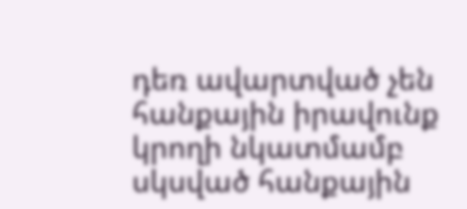դեռ ավարտված չեն հանքային իրավունք կրողի նկատմամբ սկսված հանքային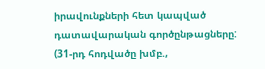իրավունքների հետ կապված դատավարական գործընթացները:
(31-րդ հոդվածը խմբ.,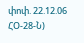փոփ. 22.12.06 ՀՕ-28-Ն)